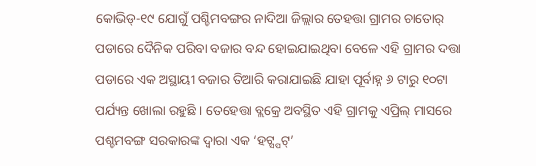କୋଭିଡ୍-୧୯ ଯୋଗୁଁ ପଶ୍ଚିମବଙ୍ଗର ନାଦିଆ ଜିଲ୍ଲାର ତେହତ୍ତା ଗ୍ରାମର ଚାତୋର୍ ପଡାରେ ଦୈନିକ ପରିବା ବଜାର ବନ୍ଦ ହୋଇଯାଇଥିବା ବେଳେ ଏହି ଗ୍ରାମର ଦତ୍ତା ପଡାରେ ଏକ ଅସ୍ଥାୟୀ ବଜାର ତିଆରି କରାଯାଇଛି ଯାହା ପୂର୍ବାହ୍ନ ୬ ଟାରୁ ୧୦ଟା ପର୍ଯ୍ୟନ୍ତ ଖୋଲା ରହୁଛି । ତେହେତ୍ତା ବ୍ଲକ୍ରେ ଅବସ୍ଥିତ ଏହି ଗ୍ରାମକୁ ଏପ୍ରିଲ୍ ମାସରେ ପଶ୍ଚମବଙ୍ଗ ସରକାରଙ୍କ ଦ୍ୱାରା ଏକ ‘ହଟ୍ସ୍ପଟ୍’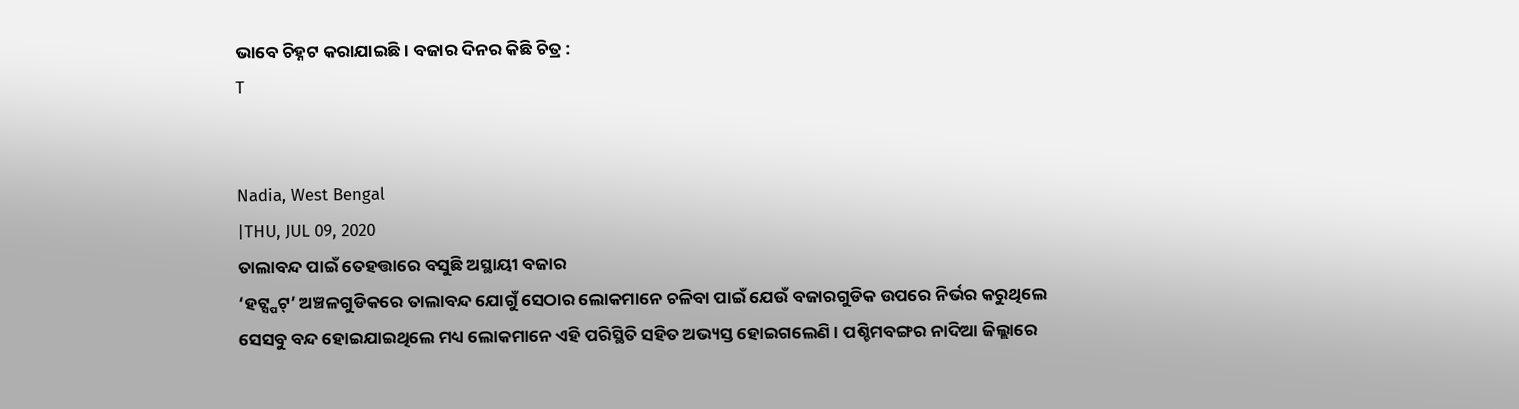ଭାବେ ଚିହ୍ନଟ କରାଯାଇଛି। ବଜାର ଦିନର କିଛି ଚିତ୍ର :
T


Nadia, West Bengal
|THU, JUL 09, 2020
ତାଲାବନ୍ଦ ପାଇଁ ତେହତ୍ତାରେ ବସୁଛି ଅସ୍ଥାୟୀ ବଜାର
‘ହଟ୍ସ୍ପଟ୍’ ଅଞ୍ଚଳଗୁଡିକରେ ତାଲାବନ୍ଦ ଯୋଗୁଁ ସେଠାର ଲୋକମାନେ ଚଳିବା ପାଇଁ ଯେଉଁ ବଜାରଗୁଡିକ ଉପରେ ନିର୍ଭର କରୁଥିଲେ ସେସବୁ ବନ୍ଦ ହୋଇଯାଇଥିଲେ ମଧ୍ୟ ଲୋକମାନେ ଏହି ପରିସ୍ଥିତି ସହିତ ଅଭ୍ୟସ୍ତ ହୋଇଗଲେଣି । ପଶ୍ଚିମବଙ୍ଗର ନାଦିଆ ଜିଲ୍ଲାରେ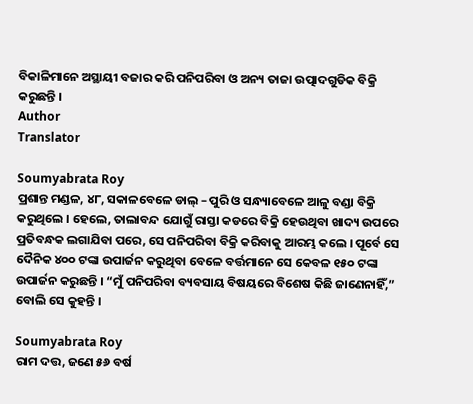ବିକାଳିମାନେ ଅସ୍ଥାୟୀ ବଜାର କରି ପନିପରିବା ଓ ଅନ୍ୟ ତାଜା ଉତ୍ପାଦଗୁଡିକ ବିକ୍ରି କରୁଛନ୍ତି ।
Author
Translator

Soumyabrata Roy
ପ୍ରଶାନ୍ତ ମଣ୍ଡଳ, ୪୮, ସକାଳବେଳେ ଡାଲ୍ – ପୁରି ଓ ସନ୍ଧ୍ୟାବେଳେ ଆଳୁ ବଣ୍ଡା ବିକ୍ରି କରୁଥିଲେ । ହେଲେ, ତାଲାବନ୍ଦ ଯୋଗୁଁ ରାସ୍ତା କଡରେ ବିକ୍ରି ହେଉଥିବା ଖାଦ୍ୟ ଉପରେ ପ୍ରତିବନ୍ଧକ ଲଗାଯିବା ପରେ, ସେ ପନିପରିବା ବିକ୍ରି କରିବାକୁ ଆରମ୍ଭ କଲେ । ପୂର୍ବେ ସେ ଦୈନିକ ୪୦୦ ଟଙ୍କା ଉପାର୍ଜନ କରୁଥିବା ବେଳେ ବର୍ତ୍ତମାନେ ସେ କେବଳ ୧୫୦ ଟଙ୍କା ଉପାର୍ଜନ କରୁଛନ୍ତି । “ମୁଁ ପନିପରିବା ବ୍ୟବସାୟ ବିଷୟରେ ବିଶେଷ କିଛି ଜାଣେନାହିଁ,” ବୋଲି ସେ କୁହନ୍ତି ।

Soumyabrata Roy
ରାମ ଦତ୍ତ, ଜଣେ ୫୬ ବର୍ଷ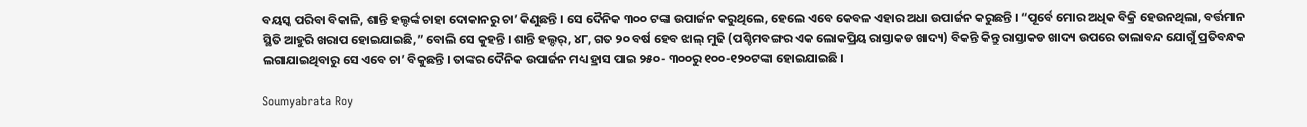ବୟସ୍କ ପରିବା ବିକାଳି, ଶାନ୍ତି ହଲ୍ଦର୍ଙ୍କ ଚାହା ଦୋକାନରୁ ଚା’ କିଣୁଛନ୍ତି । ସେ ଦୈନିକ ୩୦୦ ଟଙ୍କା ଉପାର୍ଜନ କରୁଥିଲେ, ହେଲେ ଏବେ କେବଳ ଏହାର ଅଧା ଉପାର୍ଜନ କରୁଛନ୍ତି । “ପୂର୍ବେ ମୋର ଅଧିକ ବିକ୍ରି ହେଉନଥିଲା, ବର୍ତ୍ତମାନ ସ୍ଥିତି ଆହୁରି ଖରାପ ହୋଇଯାଇଛି,” ବୋଲି ସେ କୁହନ୍ତି । ଶାନ୍ତି ହଲ୍ଦର୍, ୪୮, ଗତ ୨୦ ବର୍ଷ ହେବ ଝାଲ୍ ମୁଢି (ପଶ୍ଚିମବଙ୍ଗର ଏକ ଲୋକପ୍ରିୟ ରାସ୍ତାକଡ ଖାଦ୍ୟ) ବିକନ୍ତି କିନ୍ତୁ ରାସ୍ତାକଡ ଖାଦ୍ୟ ଉପରେ ତାଲାବନ୍ଦ ଯୋଗୁଁ ପ୍ରତିବନ୍ଧକ ଲଗାଯାଇଥିବାରୁ ସେ ଏବେ ଚା’ ବିକୁଛନ୍ତି । ତାଙ୍କର ଦୈନିକ ଉପାର୍ଜନ ମଧ୍ୟ ହ୍ରାସ ପାଇ ୨୫୦- ୩୦୦ରୁ ୧୦୦-୧୨୦ଟଙ୍କା ହୋଇଯାଇଛି ।

Soumyabrata Roy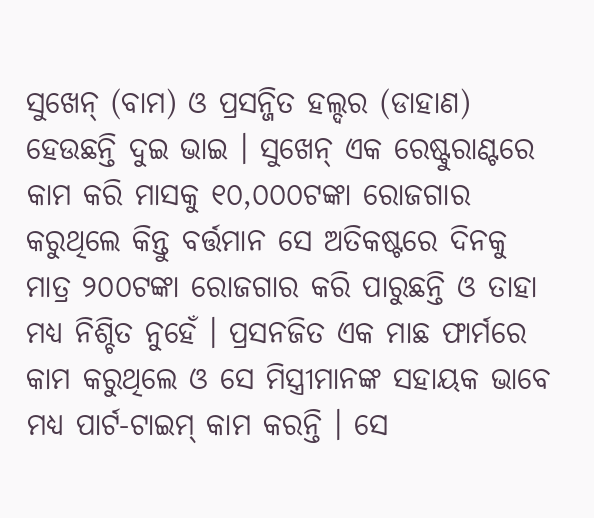ସୁଖେନ୍ (ବାମ) ଓ ପ୍ରସନ୍ଜିତ ହଲ୍ଦର (ଡାହାଣ) ହେଉଛନ୍ତି ଦୁଇ ଭାଇ । ସୁଖେନ୍ ଏକ ରେଷ୍ଟୁରାଣ୍ଟରେ କାମ କରି ମାସକୁ ୧୦,୦୦୦ଟଙ୍କା ରୋଜଗାର କରୁଥିଲେ କିନ୍ତୁ ବର୍ତ୍ତମାନ ସେ ଅତିକଷ୍ଟରେ ଦିନକୁ ମାତ୍ର ୨୦୦ଟଙ୍କା ରୋଜଗାର କରି ପାରୁଛନ୍ତି ଓ ତାହା ମଧ୍ୟ ନିଶ୍ଚିତ ନୁହେଁ । ପ୍ରସନଜିତ ଏକ ମାଛ ଫାର୍ମରେ କାମ କରୁଥିଲେ ଓ ସେ ମିସ୍ତ୍ରୀମାନଙ୍କ ସହାୟକ ଭାବେ ମଧ୍ୟ ପାର୍ଟ-ଟାଇମ୍ କାମ କରନ୍ତି । ସେ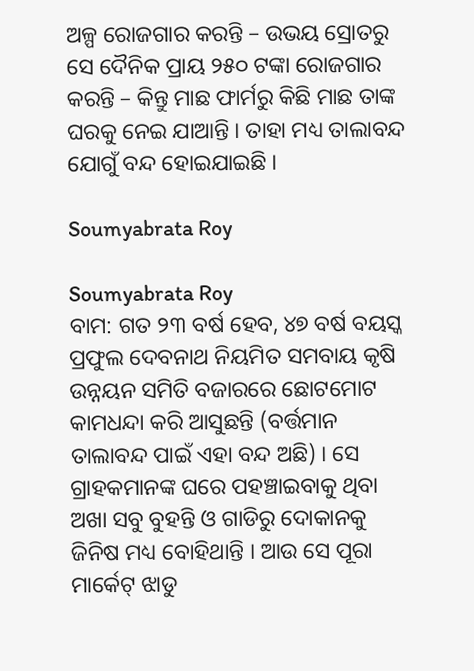ଅଳ୍ପ ରୋଜଗାର କରନ୍ତି – ଉଭୟ ସ୍ରୋତରୁ ସେ ଦୈନିକ ପ୍ରାୟ ୨୫୦ ଟଙ୍କା ରୋଜଗାର କରନ୍ତି – କିନ୍ତୁ ମାଛ ଫାର୍ମରୁ କିଛି ମାଛ ତାଙ୍କ ଘରକୁ ନେଇ ଯାଆନ୍ତି । ତାହା ମଧ୍ୟ ତାଲାବନ୍ଦ ଯୋଗୁଁ ବନ୍ଦ ହୋଇଯାଇଛି ।

Soumyabrata Roy

Soumyabrata Roy
ବାମ: ଗତ ୨୩ ବର୍ଷ ହେବ, ୪୭ ବର୍ଷ ବୟସ୍କ ପ୍ରଫୁଲ ଦେବନାଥ ନିୟମିତ ସମବାୟ କୃଷି ଉନ୍ନୟନ ସମିତି ବଜାରରେ ଛୋଟମୋଟ କାମଧନ୍ଦା କରି ଆସୁଛନ୍ତି (ବର୍ତ୍ତମାନ ତାଲାବନ୍ଦ ପାଇଁ ଏହା ବନ୍ଦ ଅଛି) । ସେ ଗ୍ରାହକମାନଙ୍କ ଘରେ ପହଞ୍ଚାଇବାକୁ ଥିବା ଅଖା ସବୁ ବୁହନ୍ତି ଓ ଗାଡିରୁ ଦୋକାନକୁ ଜିନିଷ ମଧ୍ୟ ବୋହିଥାନ୍ତି । ଆଉ ସେ ପୂରା ମାର୍କେଟ୍ ଝାଡୁ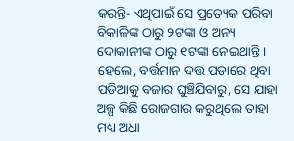କରନ୍ତି- ଏଥିପାଇଁ ସେ ପ୍ରତ୍ୟେକ ପରିବା ବିକାଳିଙ୍କ ଠାରୁ ୨ଟଙ୍କା ଓ ଅନ୍ୟ ଦୋକାନୀଙ୍କ ଠାରୁ ୧ଟଙ୍କା ନେଇଥାନ୍ତି । ହେଲେ, ବର୍ତ୍ତମାନ ଦତ୍ତ ପଡାରେ ଥିବା ପଡିଆକୁ ବଜାର ଘୁଞ୍ଚିଯିବାରୁ, ସେ ଯାହା ଅଳ୍ପ କିଛି ରୋଜଗାର କରୁଥିଲେ ତାହା ମଧ୍ୟ ଅଧା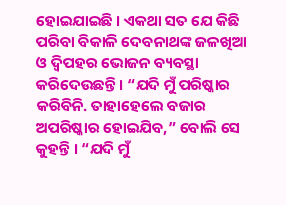ହୋଇଯାଇଛି । ଏକଥା ସତ ଯେ କିଛି ପରିବା ବିକାଳି ଦେବନାଥଙ୍କ ଜଳଖିଆ ଓ ଦ୍ୱିପହର ଭୋଜନ ବ୍ୟବସ୍ଥା କରିଦେଉଛନ୍ତି । “ଯଦି ମୁଁ ପରିଷ୍କାର କରିବିନି. ତାହାହେଲେ ବଜାର ଅପରିଷ୍କାର ହୋଇଯିବ,” ବୋଲି ସେ କୁହନ୍ତି । “ଯଦି ମୁଁ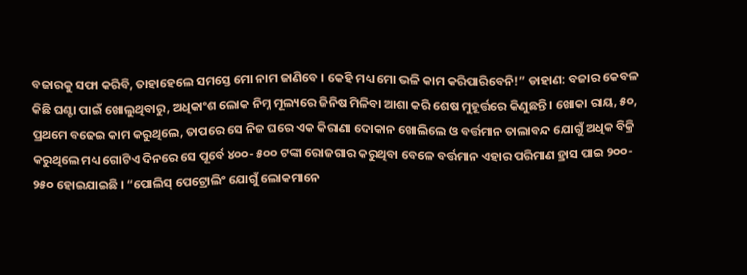ବଜାରକୁ ସଫା କରିବି, ତାହାହେଲେ ସମସ୍ତେ ମୋ ନାମ ଜାଣିବେ । କେହି ମଧ୍ୟ ମୋ ଭଳି କାମ କରିପାରିବେନି!” ଡାହାଣ: ବଜାର କେବଳ କିଛି ଘଣ୍ଟା ପାଇଁ ଖୋଲୁଥିବାରୁ, ଅଧିକାଂଶ ଲୋକ ନିମ୍ନ ମୂଲ୍ୟରେ ଜିନିଷ ମିଳିବା ଆଶା କରି ଶେଷ ମୁହୂର୍ତ୍ତରେ କିଣୁଛନ୍ତି । ଖୋକା ରାୟ, ୫୦, ପ୍ରଥମେ ବଢେଇ କାମ କରୁଥିଲେ, ତାପରେ ସେ ନିଜ ଘରେ ଏକ କିରାଣା ଦୋକାନ ଖୋଲିଲେ ଓ ବର୍ତ୍ତମାନ ତାଲାବନ୍ଦ ଯୋଗୁଁ ଅଧିକ ବିକ୍ରି କରୁଥିଲେ ମଧ୍ୟ ଗୋଟିଏ ଦିନରେ ସେ ପୂର୍ବେ ୪୦୦- ୫୦୦ ଟଙ୍କା ରୋଜଗାର କରୁଥିବା ବେଳେ ବର୍ତ୍ତମାନ ଏହାର ପରିମାଣ ହ୍ରାସ ପାଇ ୨୦୦- ୨୫୦ ହୋଇଯାଇଛି । “ପୋଲିସ୍ ପେଟ୍ରୋଲିଂ ଯୋଗୁଁ ଲୋକମାନେ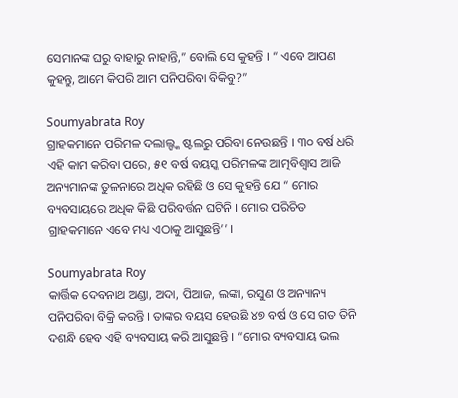ସେମାନଙ୍କ ଘରୁ ବାହାରୁ ନାହାନ୍ତି,” ବୋଲି ସେ କୁହନ୍ତି । “ ଏବେ ଆପଣ କୁହନ୍ତୁ, ଆମେ କିପରି ଆମ ପନିପରିବା ବିକିବୁ?”

Soumyabrata Roy
ଗ୍ରାହକମାନେ ପରିମଳ ଦଲାଲ୍ଙ୍କ ଷ୍ଟଲରୁ ପରିବା ନେଉଛନ୍ତି । ୩୦ ବର୍ଷ ଧରି ଏହି କାମ କରିବା ପରେ, ୫୧ ବର୍ଷ ବୟସ୍କ ପରିମଳଙ୍କ ଆତ୍ମବିଶ୍ୱାସ ଆଜି ଅନ୍ୟମାନଙ୍କ ତୁଳନାରେ ଅଧିକ ରହିଛି ଓ ସେ କୁହନ୍ତି ଯେ “ ମୋର ବ୍ୟବସାୟରେ ଅଧିକ କିଛି ପରିବର୍ତ୍ତନ ଘଟିନି । ମୋର ପରିଚିତ ଗ୍ରାହକମାନେ ଏବେ ମଧ୍ୟ ଏଠାକୁ ଆସୁଛନ୍ତି’’ ।

Soumyabrata Roy
କାର୍ତ୍ତିକ ଦେବନାଥ ଅଣ୍ଡା, ଅଦା, ପିଆଜ, ଲଙ୍କା, ରସୁଣ ଓ ଅନ୍ୟାନ୍ୟ ପନିପରିବା ବିକ୍ରି କରନ୍ତି । ତାଙ୍କର ବୟସ ହେଉଛି ୪୭ ବର୍ଷ ଓ ସେ ଗତ ତିନି ଦଶନ୍ଧି ହେବ ଏହି ବ୍ୟବସାୟ କରି ଆସୁଛନ୍ତି । “ମୋର ବ୍ୟବସାୟ ଭଲ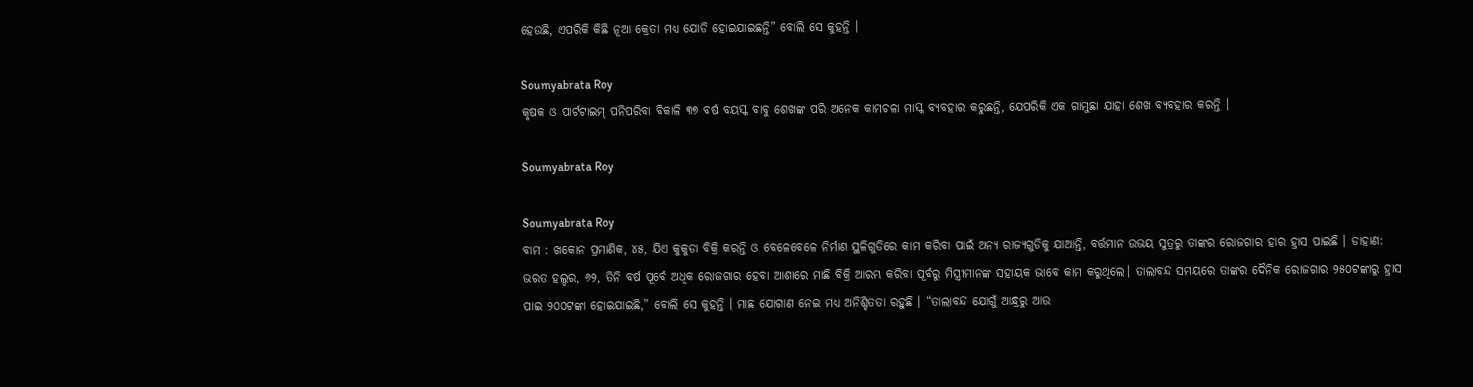ହେଉଛି, ଏପରିକି କିଛି ନୂଆ କ୍ରେତା ମଧ୍ୟ ଯୋଡି ହୋଇଯାଇଛନ୍ତି” ବୋଲି ସେ କୁହନ୍ତି ।

Soumyabrata Roy
କୃଷକ ଓ ପାର୍ଟଟାଇମ୍ ପନିପରିବା ବିକାଳି ୩୭ ବର୍ଷ ବୟସ୍କ ବାବୁ ଶେଖଙ୍କ ପରି ଅନେକ କାମଚଳା ମାସ୍କ ବ୍ୟବହାର କରୁଛନ୍ତି, ଯେପରିକି ଏକ ଗାମୁଛା ଯାହା ଶେଖ ବ୍ୟବହାର କରନ୍ତି ।

Soumyabrata Roy

Soumyabrata Roy
ବାମ : ଖକୋନ ପ୍ରମାଣିକ, ୪୫, ଯିଏ କୁକୁଡା ବିକ୍ରି କରନ୍ତି ଓ ବେଳେବେଳେ ନିର୍ମାଣ ସ୍ଥଳିଗୁଡିରେ କାମ କରିବା ପାଇଁ ଅନ୍ୟ ରାଜ୍ୟଗୁଡିକୁ ଯାଆନ୍ତି, ବର୍ତ୍ତମାନ ଉଭୟ ସୁତ୍ରରୁ ତାଙ୍କର ରୋଜଗାର ହାର ହ୍ରାସ ପାଇଛି । ଡାହାଣ: ଭରତ ହଲ୍ଦର, ୬୨, ତିନି ବର୍ଷ ପୂର୍ବେ ଅଧିକ ରୋଜଗାର ହେବା ଆଶାରେ ମାଛି ବିକ୍ରି ଆରମ୍ଭ କରିବା ପୂର୍ବରୁ ମିସ୍ତ୍ରୀମାନଙ୍କ ସହାୟକ ଭାବେ କାମ କରୁଥିଲେ। ତାଲାବନ୍ଦ ସମୟରେ ତାଙ୍କର ଦୈନିକ ରୋଜଗାର ୨୫୦ଟଙ୍କାରୁ ହ୍ରାସ ପାଇ ୨୦୦ଟଙ୍କା ହୋଇଯାଇଛି,” ବୋଲି ସେ କୁହନ୍ତି । ମାଛ ଯୋଗାଣ ନେଇ ମଧ୍ୟ ଅନିଶ୍ଚିତତା ରହୁଛି । “ତାଲାବନ୍ଦ ଯୋଗୁଁ ଆନ୍ଧ୍ରରୁ ଆଉ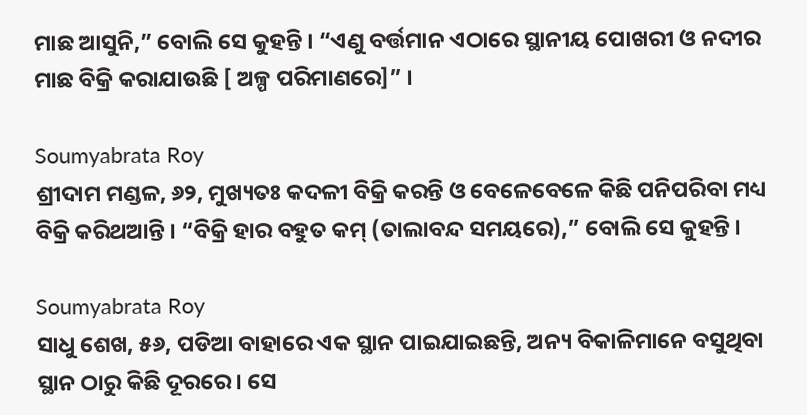ମାଛ ଆସୁନି,” ବୋଲି ସେ କୁହନ୍ତି । “ଏଣୁ ବର୍ତ୍ତମାନ ଏଠାରେ ସ୍ଥାନୀୟ ପୋଖରୀ ଓ ନଦୀର ମାଛ ବିକ୍ରି କରାଯାଉଛି [ ଅଳ୍ପ ପରିମାଣରେ]” ।

Soumyabrata Roy
ଶ୍ରୀଦାମ ମଣ୍ଡଳ, ୬୨, ମୁଖ୍ୟତଃ କଦଳୀ ବିକ୍ରି କରନ୍ତି ଓ ବେଳେବେଳେ କିଛି ପନିପରିବା ମଧ୍ୟ ବିକ୍ରି କରିଥଆନ୍ତି । “ବିକ୍ରି ହାର ବହୁତ କମ୍ (ତାଲାବନ୍ଦ ସମୟରେ),” ବୋଲି ସେ କୁହନ୍ତି ।

Soumyabrata Roy
ସାଧୁ ଶେଖ, ୫୬, ପଡିଆ ବାହାରେ ଏକ ସ୍ଥାନ ପାଇଯାଇଛନ୍ତି, ଅନ୍ୟ ବିକାଳିମାନେ ବସୁଥିବା ସ୍ଥାନ ଠାରୁ କିଛି ଦୂରରେ। ସେ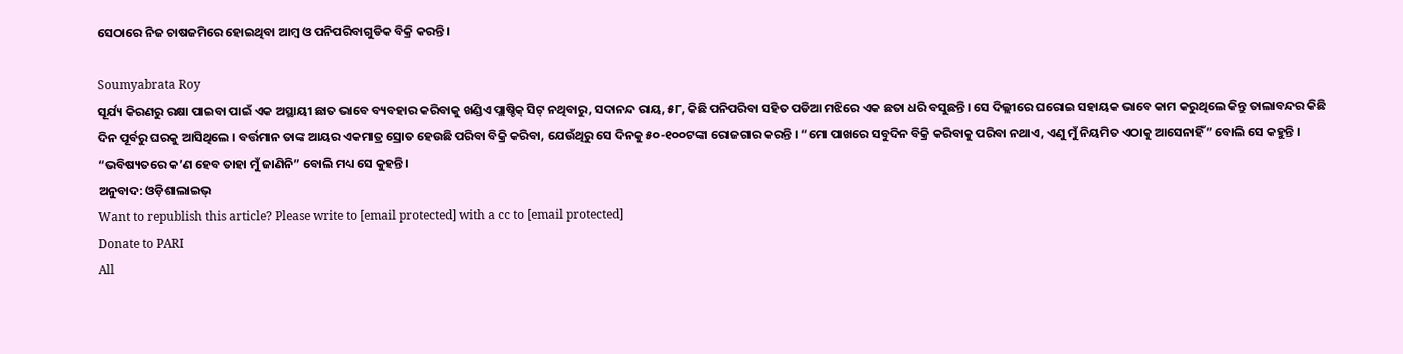ସେଠାରେ ନିଜ ଚାଷଜମିରେ ହୋଇଥିବା ଆମ୍ବ ଓ ପନିପରିବାଗୁଡିକ ବିକ୍ରି କରନ୍ତି ।

Soumyabrata Roy
ସୂର୍ଯ୍ୟ କିରଣରୁ ରକ୍ଷା ପାଇବା ପାଇଁ ଏକ ଅସ୍ଥାୟୀ ଛାତ ଭାବେ ବ୍ୟବହାର କରିବାକୁ ଖଣ୍ଡିଏ ପ୍ଲାଷ୍ଚିକ୍ ସିଟ୍ ନଥିବାରୁ, ସଦାନନ୍ଦ ରାୟ, ୫୮, କିଛି ପନିପରିବା ସହିତ ପଡିଆ ମଝିରେ ଏକ ଛତା ଧରି ବସୁଛନ୍ତି । ସେ ଦିଲ୍ଲୀରେ ଘରୋଇ ସହାୟକ ଭାବେ କାମ କରୁଥିଲେ କିନ୍ତୁ ତାଲାବନ୍ଦର କିଛି ଦିନ ପୂର୍ବରୁ ଘରକୁ ଆସିଥିଲେ । ବର୍ତ୍ତମାନ ତାଙ୍କ ଆୟର ଏକମାତ୍ର ସ୍ରୋତ ହେଉଛି ପରିବା ବିକ୍ରି କରିବା, ଯେଉଁଥିରୁ ସେ ଦିନକୁ ୫୦-୧୦୦ଟଙ୍କା ରୋଜଗାର କରନ୍ତି । “ମୋ ପାଖରେ ସବୁଦିନ ବିକ୍ରି କରିବାକୁ ପରିବା ନଥାଏ, ଏଣୁ ମୁଁ ନିୟମିତ ଏଠାକୁ ଆସେନାହିଁ” ବୋଲି ସେ କହୁନ୍ତି । “ଭବିଷ୍ୟତରେ କ’ଣ ହେବ ତାହା ମୁଁ ଜାଣିନି” ବୋଲି ମଧ୍ୟ ସେ କୁହନ୍ତି।
ଅନୁବାଦ: ଓଡ଼ିଶାଲାଇଭ୍
Want to republish this article? Please write to [email protected] with a cc to [email protected]
Donate to PARI
All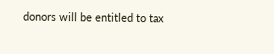donors will be entitled to tax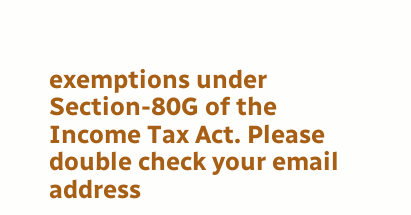exemptions under Section-80G of the Income Tax Act. Please double check your email address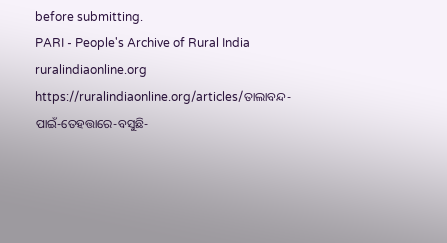before submitting.
PARI - People's Archive of Rural India
ruralindiaonline.org
https://ruralindiaonline.org/articles/ତାଲାବନ୍ଦ-ପାଇଁ-ତେହତ୍ତାରେ-ବସୁଛି-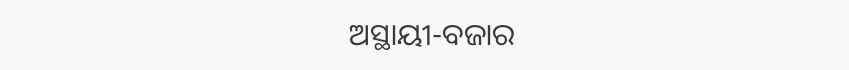ଅସ୍ଥାୟୀ-ବଜାର